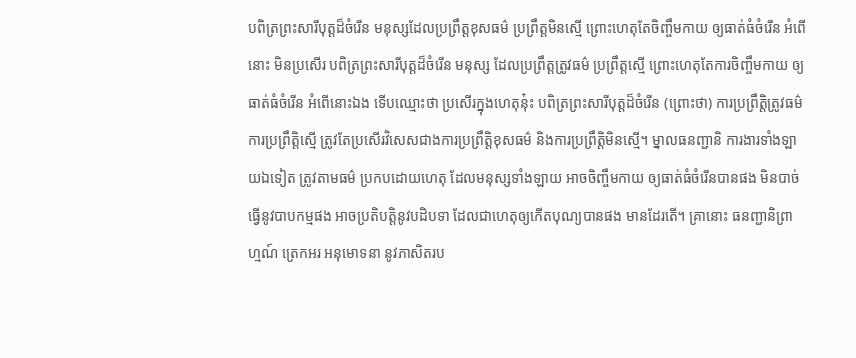បពិត្រព្រះសារីបុត្តដ៏ចំរើន មនុស្សដែលប្រព្រឹត្តខុសធម៌ ប្រព្រឹត្តមិនស្មើ ព្រោះហេតុតែចិញ្ចឹមកាយ ឲ្យធាត់ធំចំរើន អំពើនោះ មិនប្រសើរ បពិត្រព្រះសារីបុត្តដ៏ចំរើន មនុស្ស ដែលប្រព្រឹត្តត្រូវធម៌ ប្រព្រឹត្តស្មើ ព្រោះហេតុតែការចិញ្ចឹមកាយ ឲ្យធាត់ធំចំរើន អំពើនោះឯង ទើបឈ្មោះថា ប្រសើរក្នុងហេតុនុ៎ះ បពិត្រព្រះសារីបុត្តដ៏ចំរើន (ព្រោះថា) ការប្រព្រឹត្តិត្រូវធម៌ ការប្រព្រឹត្តិស្មើ ត្រូវតែប្រសើរវិសេសជាងការប្រព្រឹត្តិខុសធម៌ និងការប្រព្រឹត្តិមិនស្មើ។ ម្នាលធនញ្ជានិ ការងារទាំងឡាយឯទៀត ត្រូវតាមធម៌ ប្រកបដោយហេតុ ដែលមនុស្សទាំងឡាយ អាចចិញ្ចឹមកាយ ឲ្យធាត់ធំចំរើនបានផង មិនបាច់ធ្វើនូវបាបកម្មផង អាចប្រតិបត្តិនូវបដិបទា ដែលជាហេតុឲ្យកើតបុណ្យបានផង មានដែរតើ។ គ្រានោះ ធនញ្ជានិព្រាហ្មណ៍ ត្រេកអរ អនុមោទនា នូវភាសិតរប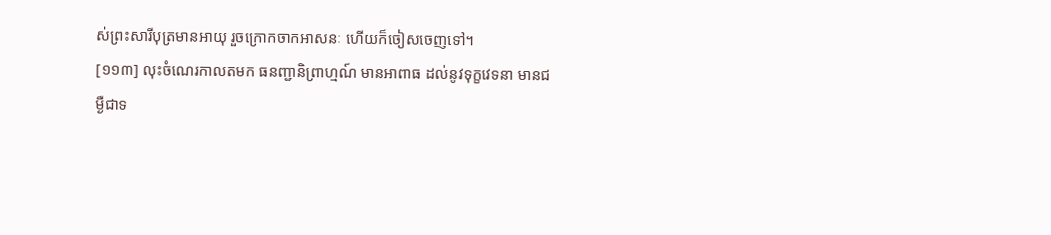ស់ព្រះសារីបុត្រមានអាយុ រួចក្រោកចាកអាសនៈ ហើយក៏ចៀសចេញទៅ។
[១១៣] លុះចំណេរកាលតមក ធនញ្ជានិព្រាហ្មណ៍ មានអាពាធ ដល់នូវទុក្ខវេទនា មានជម្ងឺជាទ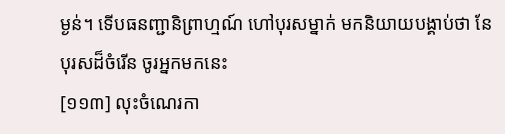ម្ងន់។ ទើបធនញ្ជានិព្រាហ្មណ៍ ហៅបុរសម្នាក់ មកនិយាយបង្គាប់ថា នែបុរសដ៏ចំរើន ចូរអ្នកមកនេះ
[១១៣] លុះចំណេរកា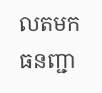លតមក ធនញ្ជា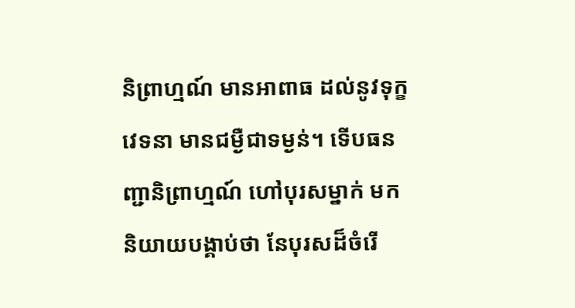និព្រាហ្មណ៍ មានអាពាធ ដល់នូវទុក្ខវេទនា មានជម្ងឺជាទម្ងន់។ ទើបធនញ្ជានិព្រាហ្មណ៍ ហៅបុរសម្នាក់ មកនិយាយបង្គាប់ថា នែបុរសដ៏ចំរើ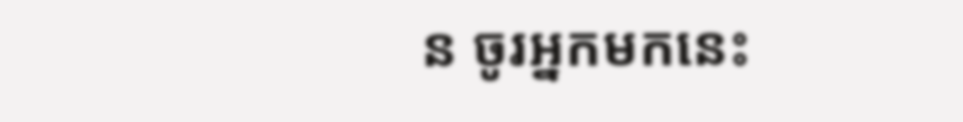ន ចូរអ្នកមកនេះ